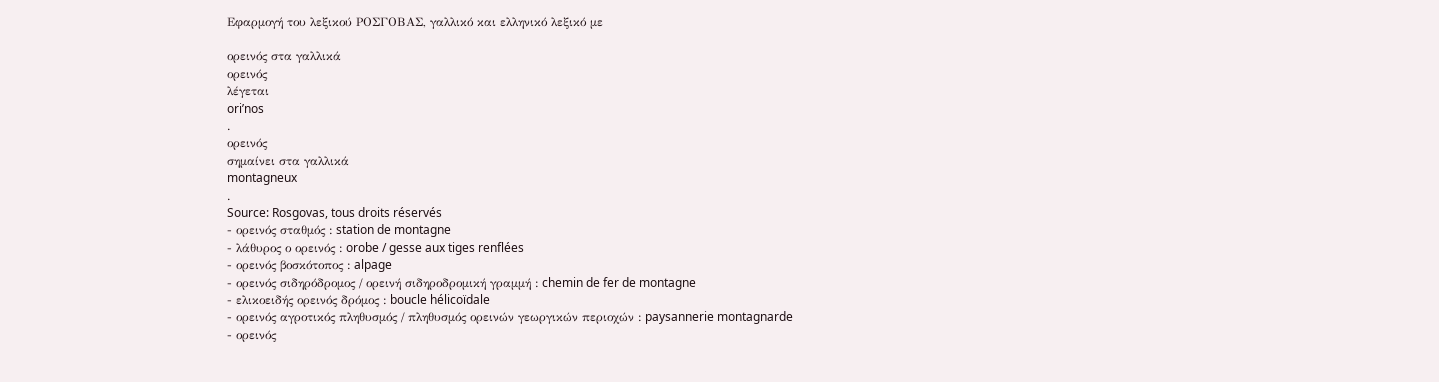Εφαρμογή του λεξικού ΡΟΣΓΟΒΑΣ, γαλλικό και ελληνικό λεξικό με

ορεινός στα γαλλικά
ορεινός
λέγεται
ori’nos
.
ορεινός
σημαίνει στα γαλλικά
montagneux
.
Source: Rosgovas, tous droits réservés
- ορεινός σταθμός : station de montagne
- λάθυρος ο ορεινός : orobe / gesse aux tiges renflées
- ορεινός βοσκότοπος : alpage
- ορεινός σιδηρόδρομος / ορεινή σιδηροδρομική γραμμή : chemin de fer de montagne
- ελικοειδής ορεινός δρόμος : boucle hélicoïdale
- ορεινός αγροτικός πληθυσμός / πληθυσμός ορεινών γεωργικών περιοχών : paysannerie montagnarde
- ορεινός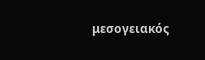μεσογειακός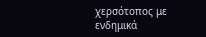χερσότοπος με ενδημικά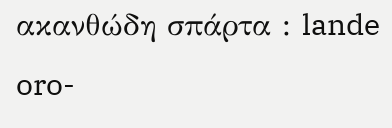ακανθώδη σπάρτα : lande oro-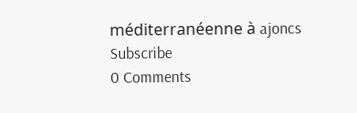méditerranéenne à ajoncs
Subscribe
0 Comments